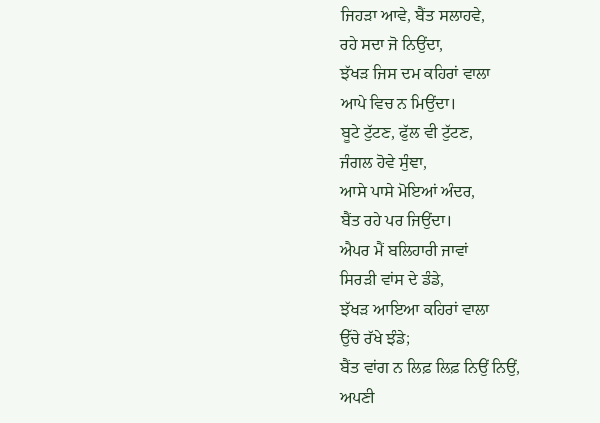ਜਿਹੜਾ ਆਵੇ, ਬੈਂਤ ਸਲਾਹਵੇ,
ਰਹੇ ਸਦਾ ਜੋ ਨਿਉਂਦਾ,
ਝੱਖੜ ਜਿਸ ਦਮ ਕਹਿਰਾਂ ਵਾਲਾ
ਆਪੇ ਵਿਚ ਨ ਮਿਉਂਦਾ।
ਬੂਟੇ ਟੁੱਟਣ, ਫੁੱਲ ਵੀ ਟੁੱਟਣ,
ਜੰਗਲ ਹੋਵੇ ਸੁੰਞਾ,
ਆਸੇ ਪਾਸੇ ਮੋਇਆਂ ਅੰਦਰ,
ਬੈਂਤ ਰਹੇ ਪਰ ਜਿਉਂਦਾ।
ਐਪਰ ਮੈਂ ਬਲਿਹਾਰੀ ਜਾਵਾਂ
ਸਿਰੜੀ ਵਾਂਸ ਦੇ ਡੰਡੇ,
ਝੱਖੜ ਆਇਆ ਕਹਿਰਾਂ ਵਾਲਾ
ਉੱਚੇ ਰੱਖੇ ਝੰਡੇ;
ਬੈਂਤ ਵਾਂਗ ਨ ਲਿਫ਼ ਲਿਫ਼ ਨਿਉਂ ਨਿਉਂ,
ਅਪਣੀ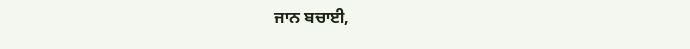ਜਾਨ ਬਚਾਈ,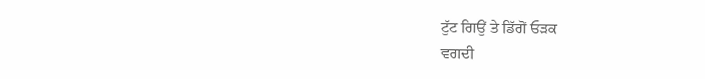ਟੁੱਟ ਗਿਉਂ ਤੇ ਡਿੱਗੋਂ ਓੜਕ
ਵਗਦੀ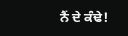ਨੈਂ ਦੇ ਕੰਢੇ!